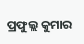ପ୍ରଫୁଲ୍ଲ କୁମାର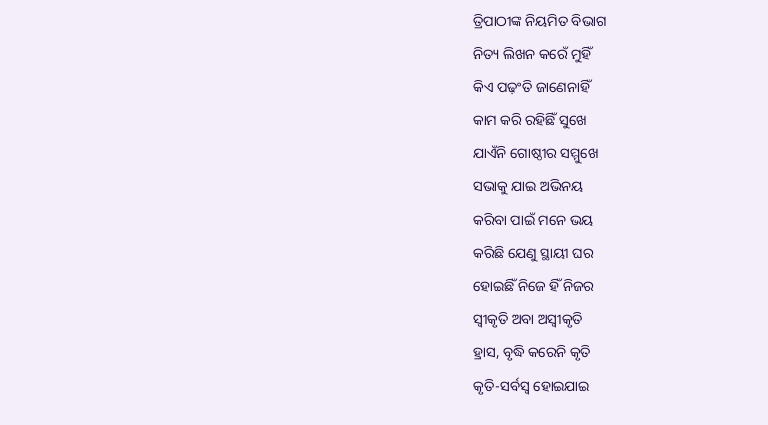ତ୍ରିପାଠୀଙ୍କ ନିୟମିତ ବିଭାଗ
ନିତ୍ୟ ଲିଖନ କରେଁ ମୁହିଁ
କିଏ ପଢ଼ଂତି ଜାଣେନାହିଁ
କାମ କରି ରହିଛିଁ ସୁଖେ
ଯାଏଁନି ଗୋଷ୍ଠୀର ସମ୍ମୁଖେ
ସଭାକୁ ଯାଇ ଅଭିନୟ
କରିବା ପାଇଁ ମନେ ଭୟ
କରିଛି ଯେଣୁ ସ୍ଥାୟୀ ଘର
ହୋଇଛିଁ ନିଜେ ହିଁ ନିଜର
ସ୍ବୀକୃତି ଅବା ଅସ୍ବୀକୃତି
ହ୍ରାସ, ବୃଦ୍ଧି କରେନି କୃତି
କୃତି-ସର୍ବସ୍ବ ହୋଇଯାଇ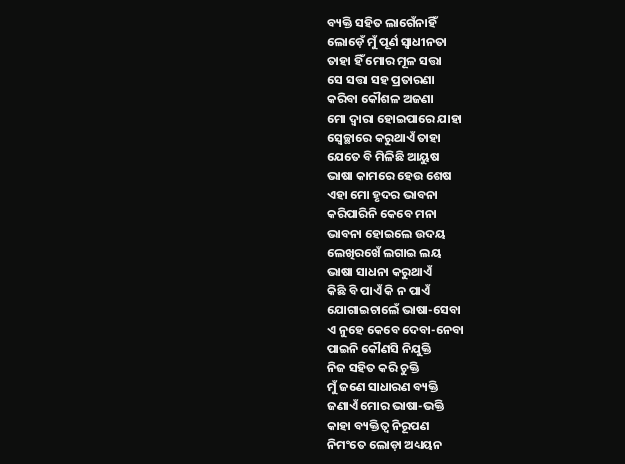ବ୍ୟକ୍ତି ସହିତ ଲାଗେଁନାହିଁ
ଲୋଡ଼େଁ ମୁଁ ପୂର୍ଣ ସ୍ବାଧୀନତା
ତାହା ହିଁ ମୋର ମୂଳ ସତ୍ତା
ସେ ସତ୍ତା ସହ ପ୍ରତାରଣା
କରିବା କୌଶଳ ଅଜଣା
ମୋ ଦ୍ବାରା ହୋଇପାରେ ଯାହା
ସ୍ବେଚ୍ଛାରେ କରୁଥାଏଁ ତାହା
ଯେତେ ବି ମିଳିଛି ଆୟୁଷ
ଭାଷା କାମରେ ହେଉ ଶେଷ
ଏହା ମୋ ହୃଦର ଭାବନା
କରିପାରିନି କେବେ ମନା
ଭାବନା ହୋଇଲେ ଉଦୟ
ଲେଖିରଖେଁ ଲଗାଇ ଲୟ
ଭାଷା ସାଧନା କରୁଥାଏଁ
କିଛି ବି ପାଏଁ କି ନ ପାଏଁ
ଯୋଗାଇଚାଲେଁ ଭାଷା-ସେବା
ଏ ନୁହେ କେବେ ଦେବା-ନେବା
ପାଇନି କୌଣସି ନିଯୁକ୍ତି
ନିଜ ସହିତ କରି ଚୁକ୍ତି
ମୁଁ ଜଣେ ସାଧାରଣ ବ୍ୟକ୍ତି
ଜଣାଏଁ ମୋର ଭାଷା-ଭକ୍ତି
କାହା ବ୍ୟକ୍ତିତ୍ବ ନିରୂପଣ
ନିମଂତେ ଲୋଡ଼ା ଅଧ୍ୟୟନ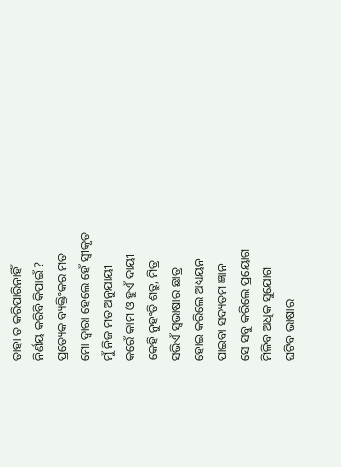ତାହା ତ କରିପାରିନାହିଁ
ନିର୍ଣୟ କରିବି କିପାଇଁ ?
ପ୍ରତ୍ୟେକ ବ୍ୟକ୍ତିଂକର ମତ
ମୋ ଦ୍ବାରା ହେଲେ ହେଁ ସ୍ବୀକୃତ
ମୁଁ ନିଜ ମତ ଅନୁଯାୟୀ
କରେଁ କାମ ଓ ହୁଏଁ ଦାୟୀ
କେହି ନୁହଂତି ଶତ୍ରୁ, ମିତ୍ର
ସଭିଏଁ ସ୍ବଭାଷାର ଛାତ୍ର
ହୋଇ କରିଲେ ଅଧ୍ୟୟନ
ପାଇବା ସଦ୍ୟତମ ଜ୍ଞାନ
ସେ ସବୁ କରିଲେ ପ୍ରୟୋଗ
ମିଳିବ ଅଧିକ ସୁଯୋଗ
ଘଟିବ ଭାଷାର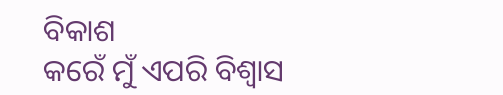ବିକାଶ
କରେଁ ମୁଁ ଏପରି ବିଶ୍ବାସ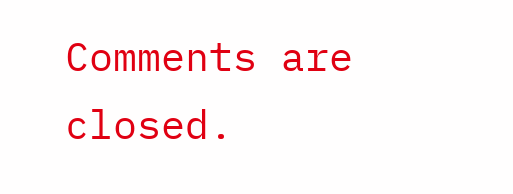Comments are closed.